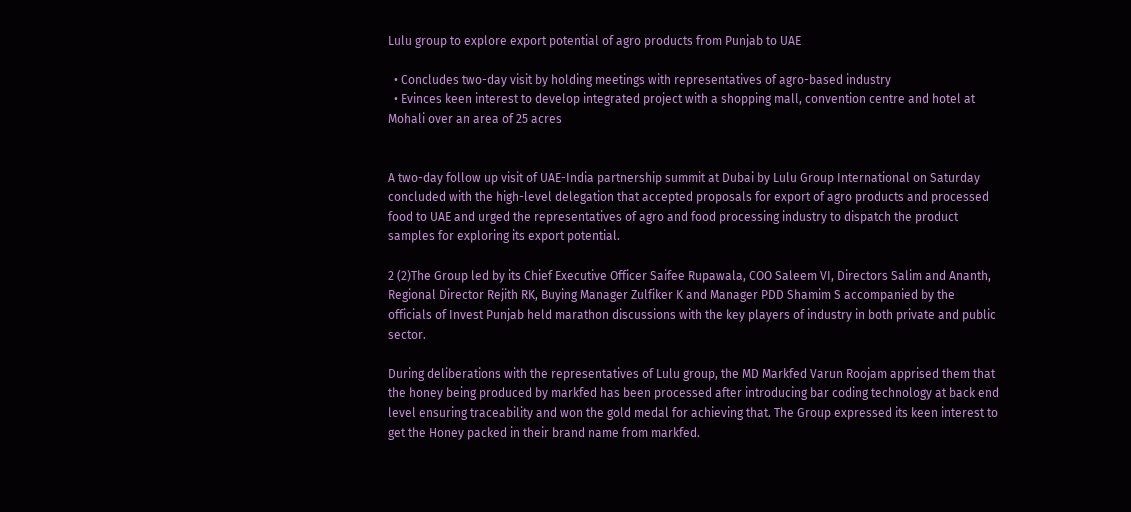Lulu group to explore export potential of agro products from Punjab to UAE

  • Concludes two-day visit by holding meetings with representatives of agro-based industry
  • Evinces keen interest to develop integrated project with a shopping mall, convention centre and hotel at Mohali over an area of 25 acres


A two-day follow up visit of UAE-India partnership summit at Dubai by Lulu Group International on Saturday concluded with the high-level delegation that accepted proposals for export of agro products and processed food to UAE and urged the representatives of agro and food processing industry to dispatch the product samples for exploring its export potential.

2 (2)The Group led by its Chief Executive Officer Saifee Rupawala, COO Saleem VI, Directors Salim and Ananth, Regional Director Rejith RK, Buying Manager Zulfiker K and Manager PDD Shamim S accompanied by the officials of Invest Punjab held marathon discussions with the key players of industry in both private and public sector.

During deliberations with the representatives of Lulu group, the MD Markfed Varun Roojam apprised them that the honey being produced by markfed has been processed after introducing bar coding technology at back end level ensuring traceability and won the gold medal for achieving that. The Group expressed its keen interest to get the Honey packed in their brand name from markfed.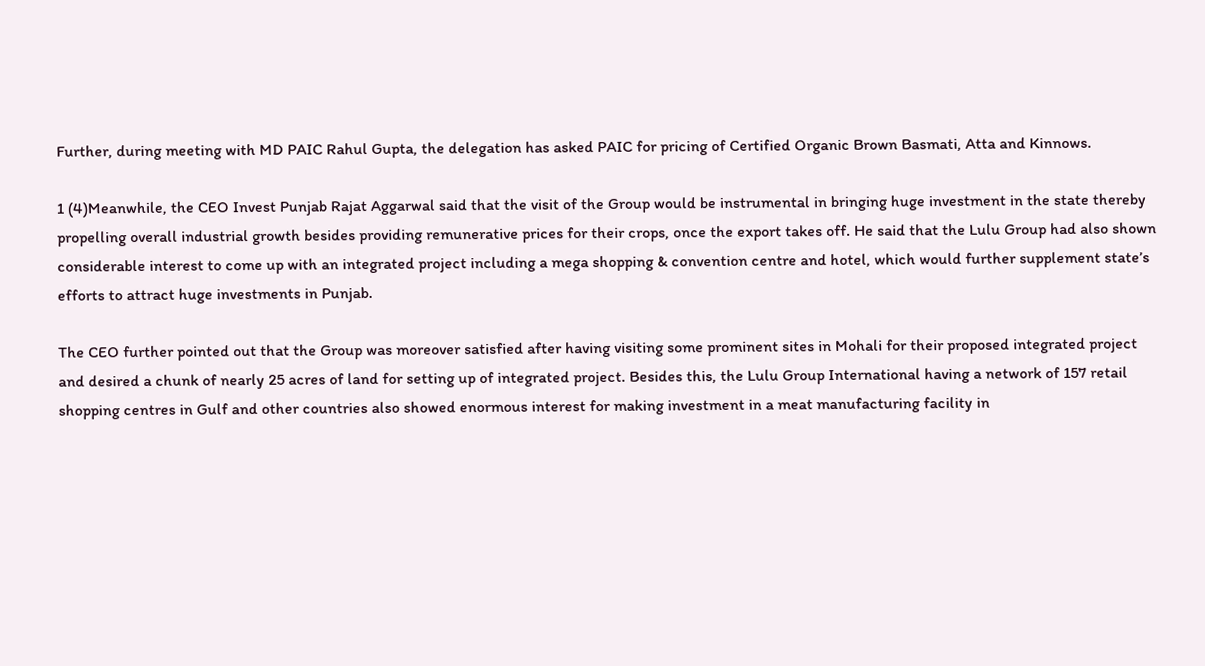Further, during meeting with MD PAIC Rahul Gupta, the delegation has asked PAIC for pricing of Certified Organic Brown Basmati, Atta and Kinnows.

1 (4)Meanwhile, the CEO Invest Punjab Rajat Aggarwal said that the visit of the Group would be instrumental in bringing huge investment in the state thereby propelling overall industrial growth besides providing remunerative prices for their crops, once the export takes off. He said that the Lulu Group had also shown considerable interest to come up with an integrated project including a mega shopping & convention centre and hotel, which would further supplement state’s efforts to attract huge investments in Punjab.

The CEO further pointed out that the Group was moreover satisfied after having visiting some prominent sites in Mohali for their proposed integrated project and desired a chunk of nearly 25 acres of land for setting up of integrated project. Besides this, the Lulu Group International having a network of 157 retail shopping centres in Gulf and other countries also showed enormous interest for making investment in a meat manufacturing facility in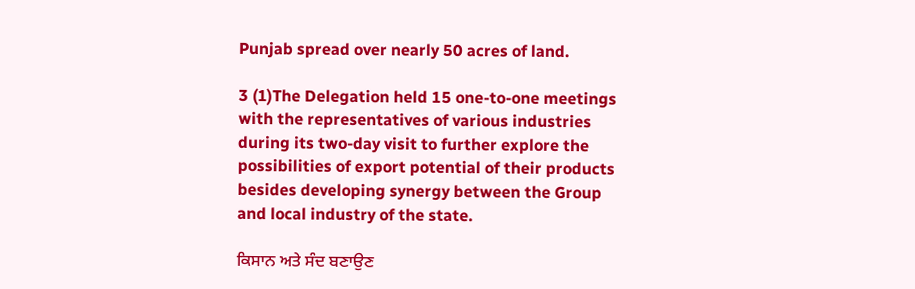Punjab spread over nearly 50 acres of land.

3 (1)The Delegation held 15 one-to-one meetings with the representatives of various industries during its two-day visit to further explore the possibilities of export potential of their products besides developing synergy between the Group and local industry of the state.

ਕਿਸਾਨ ਅਤੇ ਸੰਦ ਬਣਾਉਣ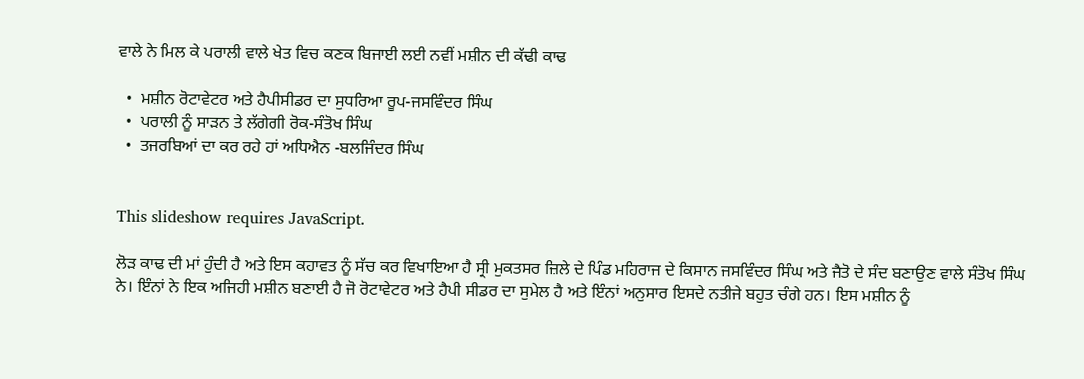ਵਾਲੇ ਨੇ ਮਿਲ ਕੇ ਪਰਾਲੀ ਵਾਲੇ ਖੇਤ ਵਿਚ ਕਣਕ ਬਿਜਾਈ ਲਈ ਨਵੀਂ ਮਸ਼ੀਨ ਦੀ ਕੱਢੀ ਕਾਢ

  •  ਮਸ਼ੀਨ ਰੋਟਾਵੇਟਰ ਅਤੇ ਹੈਪੀਸੀਡਰ ਦਾ ਸੁਧਰਿਆ ਰੂਪ-ਜਸਵਿੰਦਰ ਸਿੰਘ
  •  ਪਰਾਲੀ ਨੂੰ ਸਾੜਨ ਤੇ ਲੱਗੇਗੀ ਰੋਕ-ਸੰਤੋਖ ਸਿੰਘ
  •  ਤਜਰਬਿਆਂ ਦਾ ਕਰ ਰਹੇ ਹਾਂ ਅਧਿਐਨ -ਬਲਜਿੰਦਰ ਸਿੰਘ


This slideshow requires JavaScript.

ਲੋੜ ਕਾਢ ਦੀ ਮਾਂ ਹੁੰਦੀ ਹੈ ਅਤੇ ਇਸ ਕਹਾਵਤ ਨੂੰ ਸੱਚ ਕਰ ਵਿਖਾਇਆ ਹੈ ਸ੍ਰੀ ਮੁਕਤਸਰ ਜ਼ਿਲੇ ਦੇ ਪਿੰਡ ਮਹਿਰਾਜ ਦੇ ਕਿਸਾਨ ਜਸਵਿੰਦਰ ਸਿੰਘ ਅਤੇ ਜੈਤੋ ਦੇ ਸੰਦ ਬਣਾਉਣ ਵਾਲੇ ਸੰਤੋਖ ਸਿੰਘ ਨੇ। ਇੰਨਾਂ ਨੇ ਇਕ ਅਜਿਹੀ ਮਸ਼ੀਨ ਬਣਾਈ ਹੈ ਜੋ ਰੋਟਾਵੇਟਰ ਅਤੇ ਹੈਪੀ ਸੀਡਰ ਦਾ ਸੁਮੇਲ ਹੈ ਅਤੇ ਇੰਨਾਂ ਅਨੁਸਾਰ ਇਸਦੇ ਨਤੀਜੇ ਬਹੁਤ ਚੰਗੇ ਹਨ। ਇਸ ਮਸ਼ੀਨ ਨੂੰ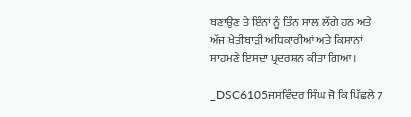ਬਣਾਉਣ ਤੇ ਇੰਨਾਂ ਨੂੰ ਤਿੰਨ ਸਾਲ ਲੱਗੇ ਹਨ ਅਤੇ ਅੱਜ ਖੇਤੀਬਾੜੀ ਅਧਿਕਾਰੀਆਂ ਅਤੇ ਕਿਸਾਨਾਂ ਸਾਹਮਣੇ ਇਸਦਾ ਪ੍ਰਦਰਸ਼ਨ ਕੀਤਾ ਗਿਆ।

_DSC6105ਜਸਵਿੰਦਰ ਸਿੰਘ ਜੋ ਕਿ ਪਿੱਛਲੇ 7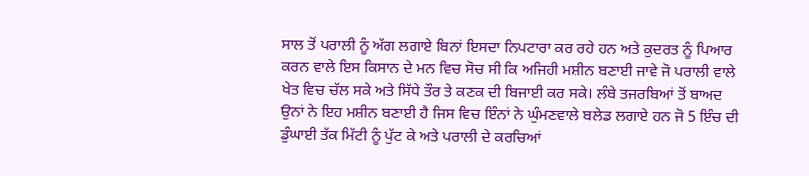ਸਾਲ ਤੋਂ ਪਰਾਲੀ ਨੂੰ ਅੱਗ ਲਗਾਏ ਬਿਨਾਂ ਇਸਦਾ ਨਿਪਟਾਰਾ ਕਰ ਰਹੇ ਹਨ ਅਤੇ ਕੁਦਰਤ ਨੂੰ ਪਿਆਰ ਕਰਨ ਵਾਲੇ ਇਸ ਕਿਸਾਨ ਦੇ ਮਨ ਵਿਚ ਸੋਚ ਸੀ ਕਿ ਅਜਿਹੀ ਮਸ਼ੀਨ ਬਣਾਈ ਜਾਵੇ ਜੋ ਪਰਾਲੀ ਵਾਲੇ ਖੇਤ ਵਿਚ ਚੱਲ ਸਕੇ ਅਤੇ ਸਿੱਧੇ ਤੌਰ ਤੇ ਕਣਕ ਦੀ ਬਿਜਾਈ ਕਰ ਸਕੇ। ਲੰਬੇ ਤਜਰਬਿਆਂ ਤੋਂ ਬਾਅਦ ਉਨਾਂ ਨੇ ਇਹ ਮਸ਼ੀਨ ਬਣਾਈ ਹੈ ਜਿਸ ਵਿਚ ਇੰਨਾਂ ਨੇ ਘੁੰਮਣਵਾਲੇ ਬਲੇਡ ਲਗਾਏ ਹਨ ਜੋ 5 ਇੰਚ ਦੀ ਡੁੰਘਾਈ ਤੱਕ ਮਿੱਟੀ ਨੂੰ ਪੁੱਟ ਕੇ ਅਤੇ ਪਰਾਲੀ ਦੇ ਕਰਚਿਆਂ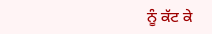ਨੂੰ ਕੱਟ ਕੇ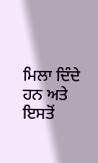ਮਿਲਾ ਦਿੰਦੇ ਹਨ ਅਤੇ ਇਸਤੋਂ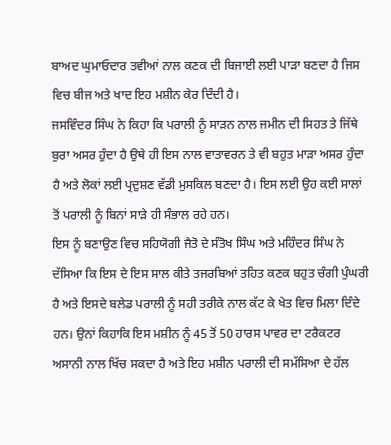ਬਾਅਦ ਘੁਮਾਓਦਾਰ ਤਵੀਆਂ ਨਾਲ ਕਣਕ ਦੀ ਬਿਜਾਈ ਲਈ ਪਾੜਾ ਬਣਦਾ ਹੈ ਜਿਸ ਵਿਚ ਬੀਜ ਅਤੇ ਖਾਦ ਇਹ ਮਸ਼ੀਨ ਕੇਰ ਦਿੰਦੀ ਹੈ।
ਜਸਵਿੰਦਰ ਸਿੰਘ ਨੇ ਕਿਹਾ ਕਿ ਪਰਾਲੀ ਨੂੰ ਸਾੜਨ ਨਾਲ ਜਮੀਨ ਦੀ ਸਿਹਤ ਤੇ ਜਿੱਥੇ ਬੁਰਾ ਅਸਰ ਹੁੰਦਾ ਹੈ ਉਥੇ ਹੀ ਇਸ ਨਾਲ ਵਾਤਾਵਰਨ ਤੇ ਵੀ ਬਹੁਤ ਮਾੜਾ ਅਸਰ ਹੁੰਦਾ ਹੈ ਅਤੇ ਲੋਕਾਂ ਲਈ ਪ੍ਰਦੁਸ਼ਣ ਵੱਡੀ ਮੁਸਕਿਲ ਬਣਦਾ ਹੈ। ਇਸ ਲਈ ਉਹ ਕਈ ਸਾਲਾਂ ਤੋਂ ਪਰਾਲੀ ਨੂੰ ਬਿਨਾਂ ਸਾੜੇ ਹੀ ਸੰਭਾਲ ਰਹੇ ਹਨ।
ਇਸ ਨੂੰ ਬਣਾਉਣ ਵਿਚ ਸਹਿਯੋਗੀ ਜੈਤੋ ਦੇ ਸੰਤੋਖ ਸਿੰਘ ਅਤੇ ਮਹਿੰਦਰ ਸਿੰਘ ਨੇ ਦੱਸਿਆ ਕਿ ਇਸ ਦੇ ਇਸ ਸਾਲ ਕੀਤੇ ਤਜਰਬਿਆਂ ਤਹਿਤ ਕਣਕ ਬਹੁਤ ਚੰਗੀ ਪੁੰਘਰੀ ਹੈ ਅਤੇ ਇਸਦੇ ਬਲੇਡ ਪਰਾਲੀ ਨੂੰ ਸਹੀ ਤਰੀਕੇ ਨਾਲ ਕੱਟ ਕੇ ਖੇਤ ਵਿਚ ਮਿਲਾ ਦਿੰਦੇ ਹਨ। ਉਨਾਂ ਕਿਹਾਕਿ ਇਸ ਮਸ਼ੀਨ ਨੂੰ 45 ਤੋਂ 50 ਹਾਰਸ ਪਾਵਰ ਦਾ ਟਰੈਕਟਰ ਅਸਾਨੀ ਨਾਲ ਖਿੱਚ ਸਕਦਾ ਹੈ ਅਤੇ ਇਹ ਮਸ਼ੀਨ ਪਰਾਲੀ ਦੀ ਸਮੱਸਿਆ ਦੇ ਹੱਲ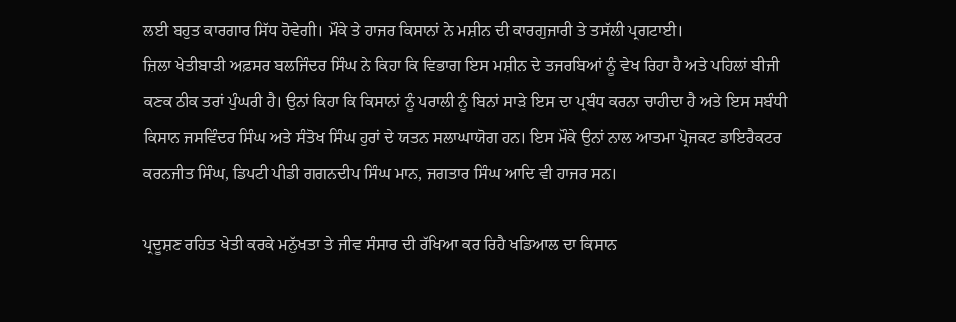ਲਈ ਬਹੁਤ ਕਾਰਗਾਰ ਸਿੱਧ ਹੋਵੇਗੀ। ਮੌਕੇ ਤੇ ਹਾਜਰ ਕਿਸਾਨਾਂ ਨੇ ਮਸ਼ੀਨ ਦੀ ਕਾਰਗੁਜਾਰੀ ਤੇ ਤਸੱਲੀ ਪ੍ਰਗਟਾਈ।
ਜ਼ਿਲਾ ਖੇਤੀਬਾੜੀ ਅਫ਼ਸਰ ਬਲਜਿੰਦਰ ਸਿੰਘ ਨੇ ਕਿਹਾ ਕਿ ਵਿਭਾਗ ਇਸ ਮਸ਼ੀਨ ਦੇ ਤਜਰਬਿਆਂ ਨੂੰ ਵੇਖ ਰਿਹਾ ਹੈ ਅਤੇ ਪਹਿਲਾਂ ਬੀਜੀ ਕਣਕ ਠੀਕ ਤਰਾਂ ਪੁੰਘਰੀ ਹੈ। ਉਨਾਂ ਕਿਹਾ ਕਿ ਕਿਸਾਨਾਂ ਨੂੰ ਪਰਾਲੀ ਨੂੰ ਬਿਨਾਂ ਸਾੜੇ ਇਸ ਦਾ ਪ੍ਰਬੰਧ ਕਰਨਾ ਚਾਹੀਦਾ ਹੈ ਅਤੇ ਇਸ ਸਬੰਧੀ ਕਿਸਾਨ ਜਸਵਿੰਦਰ ਸਿੰਘ ਅਤੇ ਸੰਤੋਖ ਸਿੰਘ ਹੁਰਾਂ ਦੇ ਯਤਨ ਸਲਾਘਾਯੋਗ ਹਨ। ਇਸ ਮੌਕੇ ਉਨਾਂ ਨਾਲ ਆਤਮਾ ਪ੍ਰੋਜਕਟ ਡਾਇਰੈਕਟਰ ਕਰਨਜੀਤ ਸਿੰਘ, ਡਿਪਟੀ ਪੀਡੀ ਗਗਨਦੀਪ ਸਿੰਘ ਮਾਨ, ਜਗਤਾਰ ਸਿੰਘ ਆਦਿ ਵੀ ਹਾਜਰ ਸਨ।

ਪ੍ਰਦੂਸ਼ਣ ਰਹਿਤ ਖੇਤੀ ਕਰਕੇ ਮਨੁੱਖਤਾ ਤੇ ਜੀਵ ਸੰਸਾਰ ਦੀ ਰੱਖਿਆ ਕਰ ਰਿਹੈ ਖਡਿਆਲ ਦਾ ਕਿਸਾਨ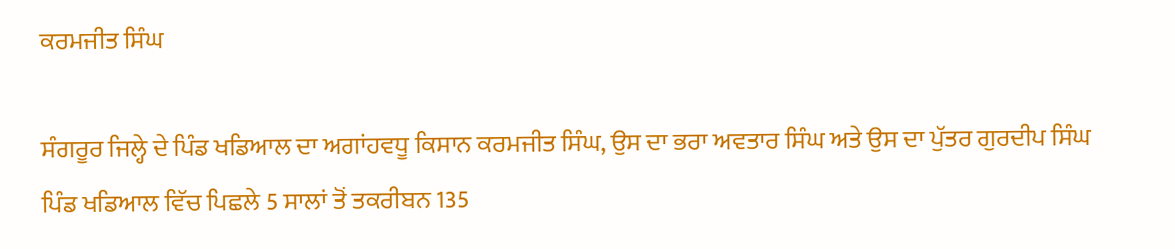ਕਰਮਜੀਤ ਸਿੰਘ

ਸੰਗਰੂਰ ਜਿਲ੍ਹੇ ਦੇ ਪਿੰਡ ਖਡਿਆਲ ਦਾ ਅਗਾਂਹਵਧੂ ਕਿਸਾਨ ਕਰਮਜੀਤ ਸਿੰਘ, ਉਸ ਦਾ ਭਰਾ ਅਵਤਾਰ ਸਿੰਘ ਅਤੇ ਉਸ ਦਾ ਪੁੱਤਰ ਗੁਰਦੀਪ ਸਿੰਘ ਪਿੰਡ ਖਡਿਆਲ ਵਿੱਚ ਪਿਛਲੇ 5 ਸਾਲਾਂ ਤੋਂ ਤਕਰੀਬਨ 135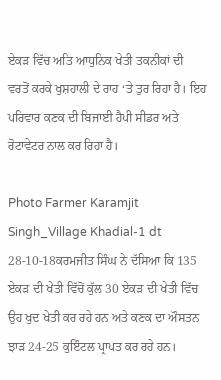ਏਕੜ ਵਿੱਚ ਅਤਿ ਆਧੁਨਿਕ ਖੇਤੀ ਤਕਨੀਕਾਂ ਦੀ ਵਰਤੋਂ ਕਰਕੇ ਖੁਸ਼ਹਾਲੀ ਦੇ ਰਾਹ ‘ਤੇ ਤੁਰ ਰਿਹਾ ਹੈ। ਇਹ ਪਰਿਵਾਰ ਕਣਕ ਦੀ ਬਿਜਾਈ ਹੈਪੀ ਸੀਡਰ ਅਤੇ ਰੋਟਾਵੇਟਰ ਨਾਲ ਕਰ ਰਿਹਾ ਹੈ।

Photo Farmer Karamjit Singh_Village Khadial-1 dt 28-10-18ਕਰਮਜੀਤ ਸਿੰਘ ਨੇ ਦੱਸਿਆ ਕਿ 135 ਏਕੜ ਦੀ ਖੇਤੀ ਵਿੱਚੋਂ ਕੁੱਲ 30 ਏਕੜ ਦੀ ਖੇਤੀ ਵਿੱਚ ਉਹ ਖੁਦ ਖੇਤੀ ਕਰ ਰਹੇ ਹਨ ਅਤੇ ਕਣਕ ਦਾ ਔਸਤਨ ਝਾੜ 24-25 ਕੁਇੰਟਲ ਪ੍ਰਾਪਤ ਕਰ ਰਹੇ ਹਨ।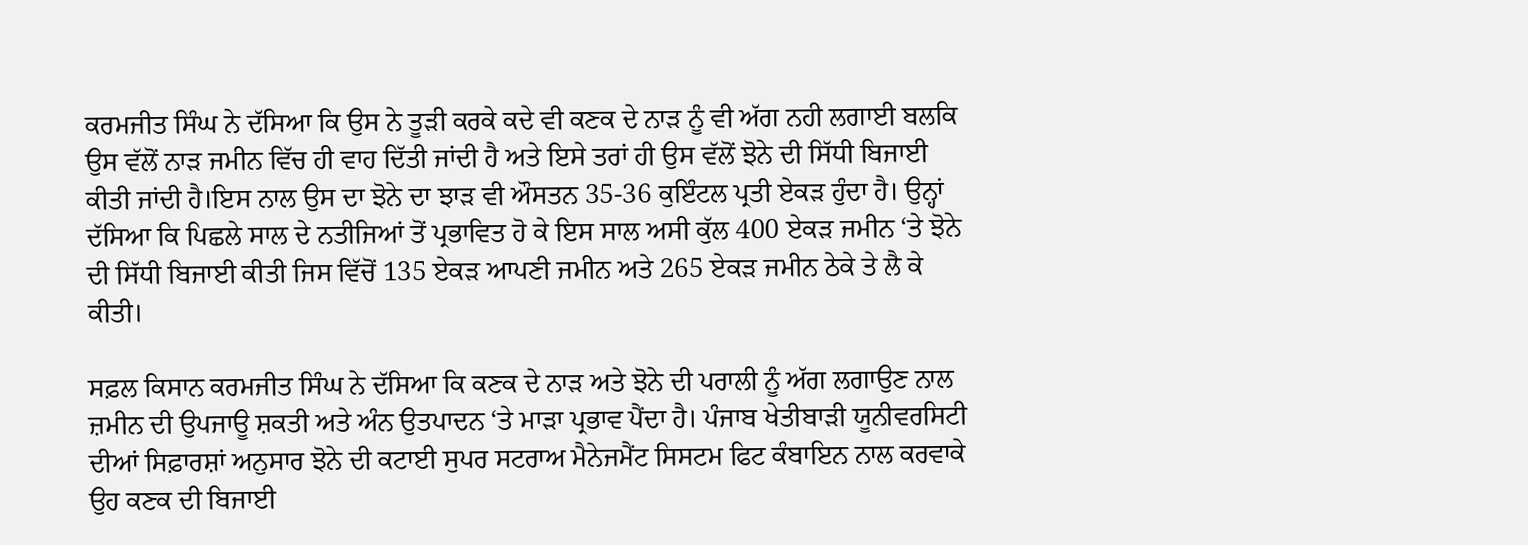ਕਰਮਜੀਤ ਸਿੰਘ ਨੇ ਦੱਸਿਆ ਕਿ ਉਸ ਨੇ ਤੂੜੀ ਕਰਕੇ ਕਦੇ ਵੀ ਕਣਕ ਦੇ ਨਾੜ ਨੂੰ ਵੀ ਅੱਗ ਨਹੀ ਲਗਾਈ ਬਲਕਿ ਉਸ ਵੱਲੋਂ ਨਾੜ ਜਮੀਨ ਵਿੱਚ ਹੀ ਵਾਹ ਦਿੱਤੀ ਜਾਂਦੀ ਹੈ ਅਤੇ ਇਸੇ ਤਰਾਂ ਹੀ ਉਸ ਵੱਲੋਂ ਝੋਨੇ ਦੀ ਸਿੱਧੀ ਬਿਜਾਈ ਕੀਤੀ ਜਾਂਦੀ ਹੈ।ਇਸ ਨਾਲ ਉਸ ਦਾ ਝੋਨੇ ਦਾ ਝਾੜ ਵੀ ਔਸਤਨ 35-36 ਕੁਇੰਟਲ ਪ੍ਰਤੀ ਏਕੜ ਹੁੰਦਾ ਹੈ। ਉਨ੍ਹਾਂ ਦੱਸਿਆ ਕਿ ਪਿਛਲੇ ਸਾਲ ਦੇ ਨਤੀਜਿਆਂ ਤੋਂ ਪ੍ਰਭਾਵਿਤ ਹੋ ਕੇ ਇਸ ਸਾਲ ਅਸੀ ਕੁੱਲ 400 ਏਕੜ ਜਮੀਨ ‘ਤੇ ਝੋਨੇ ਦੀ ਸਿੱਧੀ ਬਿਜਾਈ ਕੀਤੀ ਜਿਸ ਵਿੱਚੋਂ 135 ਏਕੜ ਆਪਣੀ ਜਮੀਨ ਅਤੇ 265 ਏਕੜ ਜਮੀਨ ਠੇਕੇ ਤੇ ਲੈ ਕੇ ਕੀਤੀ।

ਸਫ਼ਲ ਕਿਸਾਨ ਕਰਮਜੀਤ ਸਿੰਘ ਨੇ ਦੱਸਿਆ ਕਿ ਕਣਕ ਦੇ ਨਾੜ ਅਤੇ ਝੋਨੇ ਦੀ ਪਰਾਲੀ ਨੂੰ ਅੱਗ ਲਗਾਉਣ ਨਾਲ ਜ਼ਮੀਨ ਦੀ ਉਪਜਾਊ ਸ਼ਕਤੀ ਅਤੇ ਅੰਨ ਉਤਪਾਦਨ ‘ਤੇ ਮਾੜਾ ਪ੍ਰਭਾਵ ਪੈਂਦਾ ਹੈ। ਪੰਜਾਬ ਖੇਤੀਬਾੜੀ ਯੂਨੀਵਰਸਿਟੀ ਦੀਆਂ ਸਿਫ਼ਾਰਸ਼ਾਂ ਅਨੁਸਾਰ ਝੋਨੇ ਦੀ ਕਟਾਈ ਸੁਪਰ ਸਟਰਾਅ ਮੈਨੇਜਮੈਂਟ ਸਿਸਟਮ ਫਿਟ ਕੰਬਾਇਨ ਨਾਲ ਕਰਵਾਕੇ ਉਹ ਕਣਕ ਦੀ ਬਿਜਾਈ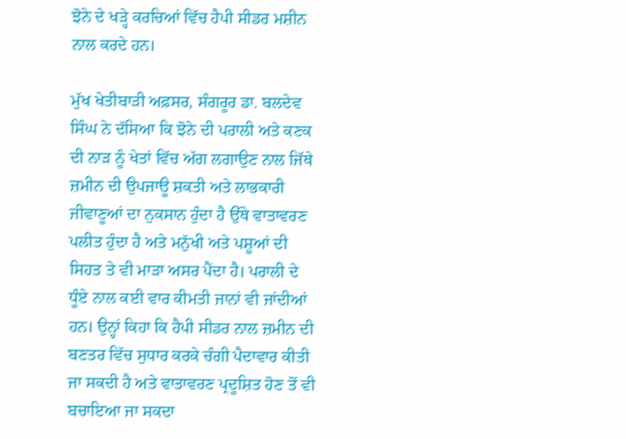ਝੋਨੇ ਦੇ ਖੜ੍ਹੇ ਕਰਚਿਆਂ ਵਿੱਚ ਹੈਪੀ ਸੀਡਰ ਮਸ਼ੀਨ ਨਾਲ ਕਰਦੇ ਹਨ।

ਮੁੱਖ ਖੇਤੀਬਾੜੀ ਅਫ਼ਸਰ, ਸੰਗਰੂਰ ਡਾ. ਬਲਦੇਵ ਸਿੰਘ ਨੇ ਦੱਸਿਆ ਕਿ ਝੋਨੇ ਦੀ ਪਰਾਲੀ ਅਤੇ ਕਣਕ ਦੀ ਨਾੜ ਨੂੰ ਖੇਤਾਂ ਵਿੱਚ ਅੱਗ ਲਗਾਉਣ ਨਾਲ ਜਿੱਥੇ ਜ਼ਮੀਨ ਦੀ ਉਪਜਾਊ ਸ਼ਕਤੀ ਅਤੇ ਲਾਭਕਾਰੀ ਜੀਵਾਣੂਆਂ ਦਾ ਨੁਕਸਾਨ ਹੁੰਦਾ ਹੈ ਉੱਥੇ ਵਾਤਾਵਰਣ ਪਲੀਤ ਹੁੰਦਾ ਹੈ ਅਤੇ ਮਨੁੱਖੀ ਅਤੇ ਪਸ਼ੂਆਂ ਦੀ ਸਿਹਤ ਤੇ ਵੀ ਮਾੜਾ ਅਸਰ ਪੈਂਦਾ ਹੈ। ਪਰਾਲੀ ਦੇ ਧੂੰਏ ਨਾਲ ਕਈ ਵਾਰ ਕੀਮਤੀ ਜਾਨਾਂ ਵੀ ਜਾਂਦੀਆਂ ਹਨ। ਉਨ੍ਹਾਂ ਕਿਹਾ ਕਿ ਹੈਪੀ ਸੀਡਰ ਨਾਲ ਜ਼ਮੀਨ ਦੀ ਬਣਤਰ ਵਿੱਚ ਸੁਧਾਰ ਕਰਕੇ ਚੰਗੀ ਪੈਦਾਵਾਰ ਕੀਤੀ ਜਾ ਸਕਦੀ ਹੈ ਅਤੇ ਵਾਤਾਵਰਣ ਪ੍ਰਦੂਸ਼ਿਤ ਹੋਣ ਤੋਂ ਵੀ ਬਚਾਇਆ ਜਾ ਸਕਦਾ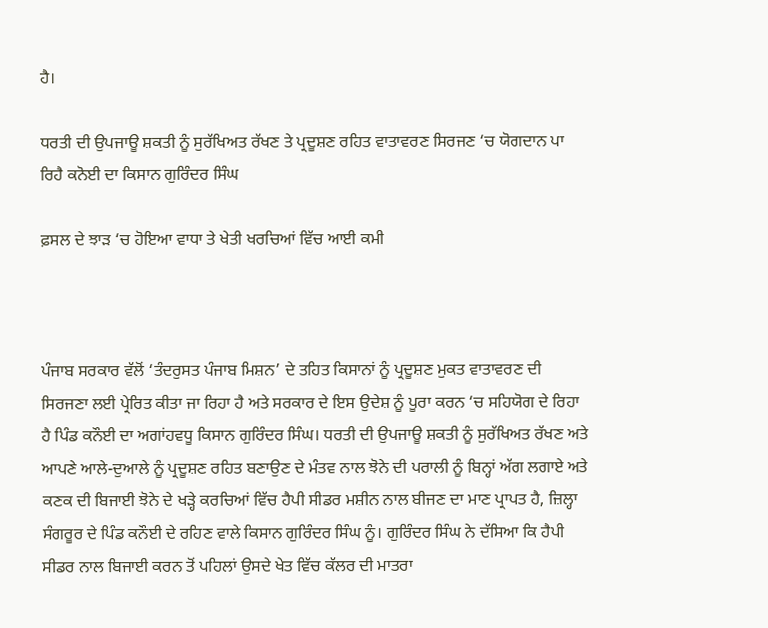ਹੈ।

ਧਰਤੀ ਦੀ ਉਪਜਾਊ ਸ਼ਕਤੀ ਨੂੰ ਸੁਰੱਖਿਅਤ ਰੱਖਣ ਤੇ ਪ੍ਰਦੂਸ਼ਣ ਰਹਿਤ ਵਾਤਾਵਰਣ ਸਿਰਜਣ ‘ਚ ਯੋਗਦਾਨ ਪਾ ਰਿਹੈ ਕਨੋਈ ਦਾ ਕਿਸਾਨ ਗੁਰਿੰਦਰ ਸਿੰਘ

ਫ਼ਸਲ ਦੇ ਝਾੜ ‘ਚ ਹੋਇਆ ਵਾਧਾ ਤੇ ਖੇਤੀ ਖਰਚਿਆਂ ਵਿੱਚ ਆਈ ਕਮੀ



ਪੰਜਾਬ ਸਰਕਾਰ ਵੱਲੋਂ ‘ਤੰਦਰੁਸਤ ਪੰਜਾਬ ਮਿਸ਼ਨ’ ਦੇ ਤਹਿਤ ਕਿਸਾਨਾਂ ਨੂੰ ਪ੍ਰਦੂਸ਼ਣ ਮੁਕਤ ਵਾਤਾਵਰਣ ਦੀ ਸਿਰਜਣਾ ਲਈ ਪ੍ਰੇਰਿਤ ਕੀਤਾ ਜਾ ਰਿਹਾ ਹੈ ਅਤੇ ਸਰਕਾਰ ਦੇ ਇਸ ਉਦੇਸ਼ ਨੂੰ ਪੂਰਾ ਕਰਨ ‘ਚ ਸਹਿਯੋਗ ਦੇ ਰਿਹਾ ਹੈ ਪਿੰਡ ਕਨੌਈ ਦਾ ਅਗਾਂਹਵਧੂ ਕਿਸਾਨ ਗੁਰਿੰਦਰ ਸਿੰਘ। ਧਰਤੀ ਦੀ ਉਪਜਾਊ ਸ਼ਕਤੀ ਨੂੰ ਸੁਰੱਖਿਅਤ ਰੱਖਣ ਅਤੇ ਆਪਣੇ ਆਲੇ-ਦੁਆਲੇ ਨੂੰ ਪ੍ਰਦੂਸ਼ਣ ਰਹਿਤ ਬਣਾਉਣ ਦੇ ਮੰਤਵ ਨਾਲ ਝੋਨੇ ਦੀ ਪਰਾਲੀ ਨੂੰ ਬਿਨ੍ਹਾਂ ਅੱਗ ਲਗਾਏ ਅਤੇ ਕਣਕ ਦੀ ਬਿਜਾਈ ਝੋਨੇ ਦੇ ਖੜ੍ਹੇ ਕਰਚਿਆਂ ਵਿੱਚ ਹੈਪੀ ਸੀਡਰ ਮਸ਼ੀਨ ਨਾਲ ਬੀਜਣ ਦਾ ਮਾਣ ਪ੍ਰਾਪਤ ਹੈ, ਜ਼ਿਲ੍ਹਾ ਸੰਗਰੂਰ ਦੇ ਪਿੰਡ ਕਨੌਈ ਦੇ ਰਹਿਣ ਵਾਲੇ ਕਿਸਾਨ ਗੁਰਿੰਦਰ ਸਿੰਘ ਨੂੰ। ਗੁਰਿੰਦਰ ਸਿੰਘ ਨੇ ਦੱਸਿਆ ਕਿ ਹੈਪੀ ਸੀਡਰ ਨਾਲ ਬਿਜਾਈ ਕਰਨ ਤੋਂ ਪਹਿਲਾਂ ਉਸਦੇ ਖੇਤ ਵਿੱਚ ਕੱਲਰ ਦੀ ਮਾਤਰਾ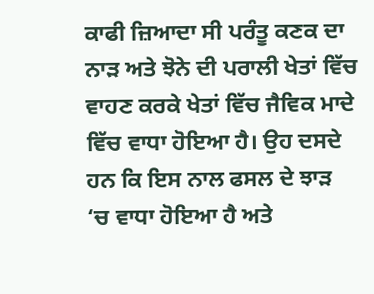ਕਾਫੀ ਜ਼ਿਆਦਾ ਸੀ ਪਰੰਤੂ ਕਣਕ ਦਾ ਨਾੜ ਅਤੇ ਝੋਨੇ ਦੀ ਪਰਾਲੀ ਖੇਤਾਂ ਵਿੱਚ ਵਾਹਣ ਕਰਕੇ ਖੇਤਾਂ ਵਿੱਚ ਜੈਵਿਕ ਮਾਦੇ ਵਿੱਚ ਵਾਧਾ ਹੋਇਆ ਹੈ। ਉਹ ਦਸਦੇ ਹਨ ਕਿ ਇਸ ਨਾਲ ਫਸਲ ਦੇ ਝਾੜ ‘ਚ ਵਾਧਾ ਹੋਇਆ ਹੈ ਅਤੇ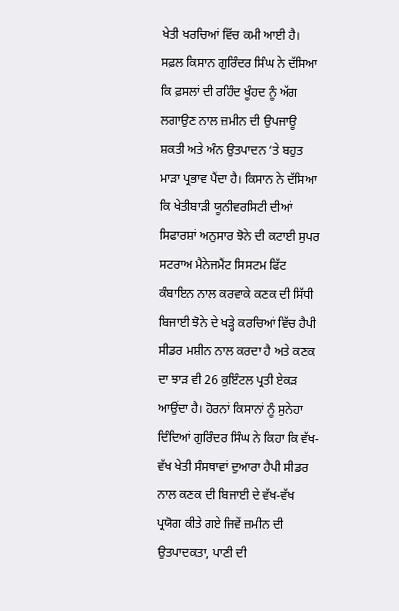ਖੇਤੀ ਖਰਚਿਆਂ ਵਿੱਚ ਕਮੀ ਆਈ ਹੈ। ਸਫ਼ਲ ਕਿਸਾਨ ਗੁਰਿੰਦਰ ਸਿੰਘ ਨੇ ਦੱਸਿਆ ਕਿ ਫ਼ਸਲਾਂ ਦੀ ਰਹਿੰਦ ਖੂੰਹਦ ਨੂੰ ਅੱਗ ਲਗਾਉਣ ਨਾਲ ਜ਼ਮੀਨ ਦੀ ਉਪਜਾਊ ਸ਼ਕਤੀ ਅਤੇ ਅੰਨ ਉਤਪਾਦਨ ‘ਤੇ ਬਹੁਤ ਮਾੜਾ ਪ੍ਰਭਾਵ ਪੈਂਦਾ ਹੈ। ਕਿਸਾਨ ਨੇ ਦੱਸਿਆ ਕਿ ਖੇਤੀਬਾੜੀ ਯੂਨੀਵਰਸਿਟੀ ਦੀਆਂ ਸਿਫਾਰਸ਼ਾਂ ਅਨੁਸਾਰ ਝੋਨੇ ਦੀ ਕਟਾਈ ਸੁਪਰ ਸਟਰਾਅ ਮੈਨੇਜਮੈਂਟ ਸਿਸਟਮ ਫਿੱਟ ਕੰਬਾਇਨ ਨਾਲ ਕਰਵਾਕੇ ਕਣਕ ਦੀ ਸਿੱਧੀ ਬਿਜਾਈ ਝੋਨੇ ਦੇ ਖੜ੍ਹੇ ਕਰਚਿਆਂ ਵਿੱਚ ਹੈਪੀ ਸੀਡਰ ਮਸ਼ੀਨ ਨਾਲ ਕਰਦਾ ਹੈ ਅਤੇ ਕਣਕ ਦਾ ਝਾੜ ਵੀ 26 ਕੁਇੰਟਲ ਪ੍ਰਤੀ ਏਕੜ ਆਉਂਦਾ ਹੈ। ਹੋਰਨਾਂ ਕਿਸਾਨਾਂ ਨੂੰ ਸੁਨੇਹਾ ਦਿੰਦਿਆਂ ਗੁਰਿੰਦਰ ਸਿੰਘ ਨੇ ਕਿਹਾ ਕਿ ਵੱਖ-ਵੱਖ ਖੇਤੀ ਸੰਸਥਾਵਾਂ ਦੁਆਰਾ ਹੈਪੀ ਸੀਡਰ ਨਾਲ ਕਣਕ ਦੀ ਬਿਜਾਈ ਦੇ ਵੱਖ-ਵੱਖ ਪ੍ਰਯੋਗ ਕੀਤੇ ਗਏ ਜਿਵੇਂ ਜ਼ਮੀਨ ਦੀ ਉਤਪਾਦਕਤਾ, ਪਾਣੀ ਦੀ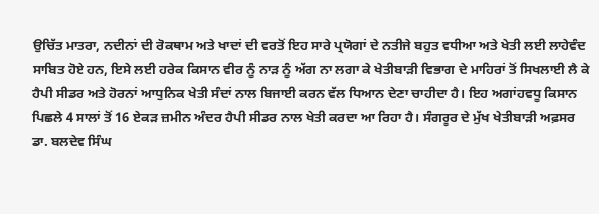ਉਚਿੱਤ ਮਾਤਰਾ, ਨਦੀਨਾਂ ਦੀ ਰੋਕਥਾਮ ਅਤੇ ਖਾਦਾਂ ਦੀ ਵਰਤੋਂ ਇਹ ਸਾਰੇ ਪ੍ਰਯੋਗਾਂ ਦੇ ਨਤੀਜੇ ਬਹੁਤ ਵਧੀਆ ਅਤੇ ਖੇਤੀ ਲਈ ਲਾਹੇਵੰਦ ਸਾਬਿਤ ਹੋਏ ਹਨ, ਇਸੇ ਲਈ ਹਰੇਕ ਕਿਸਾਨ ਵੀਰ ਨੂੰ ਨਾੜ ਨੂੰ ਅੱਗ ਨਾ ਲਗਾ ਕੇ ਖੇਤੀਬਾੜੀ ਵਿਭਾਗ ਦੇ ਮਾਹਿਰਾਂ ਤੋਂ ਸਿਖਲਾਈ ਲੈ ਕੇ ਹੈਪੀ ਸੀਡਰ ਅਤੇ ਹੋਰਨਾਂ ਆਧੁਨਿਕ ਖੇਤੀ ਸੰਦਾਂ ਨਾਲ ਬਿਜਾਈ ਕਰਨ ਵੱਲ ਧਿਆਨ ਦੇਣਾ ਚਾਹੀਦਾ ਹੈ। ਇਹ ਅਗਾਂਹਵਧੂ ਕਿਸਾਨ ਪਿਛਲੇ 4 ਸਾਲਾਂ ਤੋਂ 16 ਏਕੜ ਜ਼ਮੀਨ ਅੰਦਰ ਹੈਪੀ ਸੀਡਰ ਨਾਲ ਖੇਤੀ ਕਰਦਾ ਆ ਰਿਹਾ ਹੈ। ਸੰਗਰੂਰ ਦੇ ਮੁੱਖ ਖੇਤੀਬਾੜੀ ਅਫ਼ਸਰ ਡਾ. ਬਲਦੇਵ ਸਿੰਘ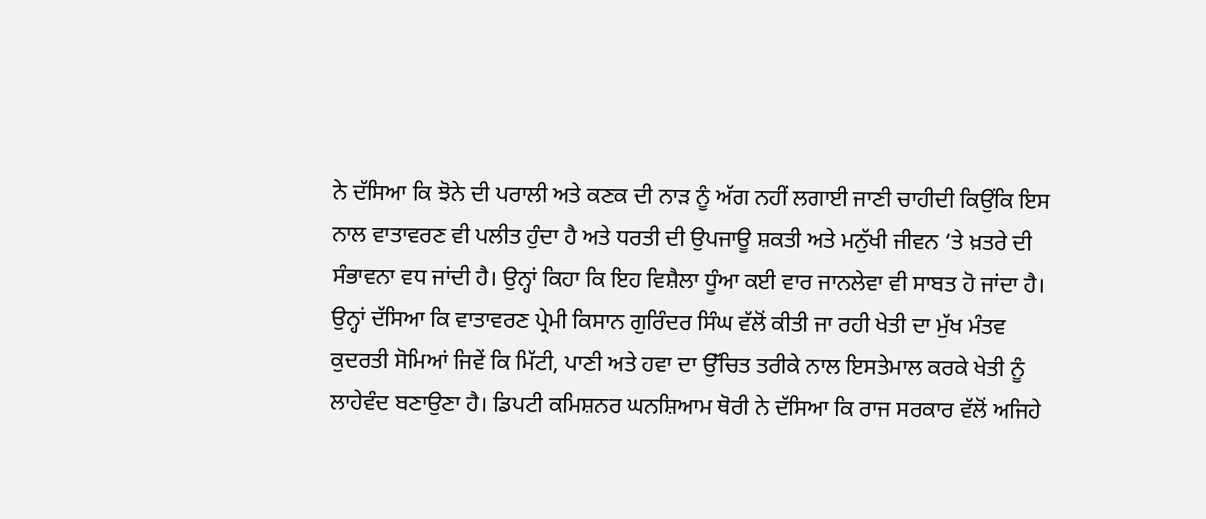ਨੇ ਦੱਸਿਆ ਕਿ ਝੋਨੇ ਦੀ ਪਰਾਲੀ ਅਤੇ ਕਣਕ ਦੀ ਨਾੜ ਨੂੰ ਅੱਗ ਨਹੀਂ ਲਗਾਈ ਜਾਣੀ ਚਾਹੀਦੀ ਕਿਉਂਕਿ ਇਸ ਨਾਲ ਵਾਤਾਵਰਣ ਵੀ ਪਲੀਤ ਹੁੰਦਾ ਹੈ ਅਤੇ ਧਰਤੀ ਦੀ ਉਪਜਾਊ ਸ਼ਕਤੀ ਅਤੇ ਮਨੁੱਖੀ ਜੀਵਨ ‘ਤੇ ਖ਼ਤਰੇ ਦੀ ਸੰਭਾਵਨਾ ਵਧ ਜਾਂਦੀ ਹੈ। ਉਨ੍ਹਾਂ ਕਿਹਾ ਕਿ ਇਹ ਵਿਸ਼ੈਲਾ ਧੂੰਆ ਕਈ ਵਾਰ ਜਾਨਲੇਵਾ ਵੀ ਸਾਬਤ ਹੋ ਜਾਂਦਾ ਹੈ। ਉਨ੍ਹਾਂ ਦੱਸਿਆ ਕਿ ਵਾਤਾਵਰਣ ਪ੍ਰੇਮੀ ਕਿਸਾਨ ਗੁਰਿੰਦਰ ਸਿੰਘ ਵੱਲੋਂ ਕੀਤੀ ਜਾ ਰਹੀ ਖੇਤੀ ਦਾ ਮੁੱਖ ਮੰਤਵ ਕੁਦਰਤੀ ਸੋਮਿਆਂ ਜਿਵੇਂ ਕਿ ਮਿੱਟੀ, ਪਾਣੀ ਅਤੇ ਹਵਾ ਦਾ ਉੱਚਿਤ ਤਰੀਕੇ ਨਾਲ ਇਸਤੇਮਾਲ ਕਰਕੇ ਖੇਤੀ ਨੂੰ ਲਾਹੇਵੰਦ ਬਣਾਉਣਾ ਹੈ। ਡਿਪਟੀ ਕਮਿਸ਼ਨਰ ਘਨਸ਼ਿਆਮ ਥੋਰੀ ਨੇ ਦੱਸਿਆ ਕਿ ਰਾਜ ਸਰਕਾਰ ਵੱਲੋਂ ਅਜਿਹੇ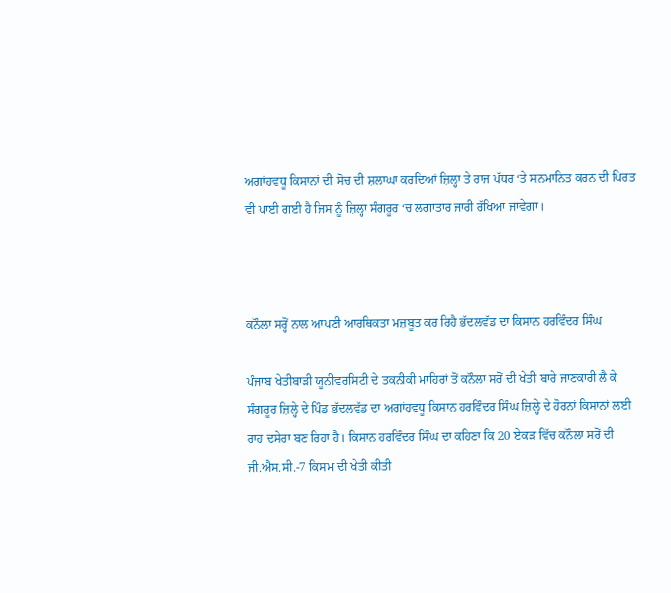ਅਗਾਂਹਵਧੂ ਕਿਸਾਨਾਂ ਦੀ ਸੋਚ ਦੀ ਸ਼ਲਾਘਾ ਕਰਦਿਆਂ ਜ਼ਿਲ੍ਹਾ ਤੇ ਰਾਜ ਪੱਧਰ ‘ਤੇ ਸਨਮਾਨਿਤ ਕਰਨ ਦੀ ਪਿਰਤ ਵੀ ਪਾਈ ਗਈ ਹੈ ਜਿਸ ਨੂੰ ਜ਼ਿਲ੍ਹਾ ਸੰਗਰੂਰ ‘ਚ ਲਗਾਤਾਰ ਜਾਰੀ ਰੱਖਿਆ ਜਾਵੇਗਾ।



ਕਨੌਲਾ ਸਰ੍ਹੋਂ ਨਾਲ ਆਪਣੀ ਆਰਥਿਕਤਾ ਮਜ਼ਬੂਤ ਕਰ ਰਿਹੈ ਭੱਦਲਵੱਡ ਦਾ ਕਿਸਾਨ ਹਰਵਿੰਦਰ ਸਿੰਘ

ਪੰਜਾਬ ਖੇਤੀਬਾੜੀ ਯੂਨੀਵਰਸਿਟੀ ਦੇ ਤਕਨੀਕੀ ਮਾਹਿਰਾਂ ਤੋਂ ਕਨੌਲਾ ਸਰੋਂ ਦੀ ਖੇਤੀ ਬਾਰੇ ਜਾਣਕਾਰੀ ਲੈ ਕੇ ਸੰਗਰੂਰ ਜ਼ਿਲ੍ਹੇ ਦੇ ਪਿੰਡ ਭੱਦਲਵੱਡ ਦਾ ਅਗਾਂਹਵਧੂ ਕਿਸਾਨ ਹਰਵਿੰਦਰ ਸਿੰਘ ਜ਼ਿਲ੍ਹੇ ਦੇ ਹੋਰਨਾਂ ਕਿਸਾਨਾਂ ਲਈ ਰਾਹ ਦਸੇਰਾ ਬਣ ਰਿਹਾ ਹੈ। ਕਿਸਾਨ ਹਰਵਿੰਦਰ ਸਿੰਘ ਦਾ ਕਹਿਣਾ ਕਿ 20 ਏਕੜ ਵਿੱਚ ਕਨੌਲਾ ਸਰੋਂ ਦੀ ਜੀ.ਐਸ.ਸੀ.-7 ਕਿਸਮ ਦੀ ਖੇਤੀ ਕੀਤੀ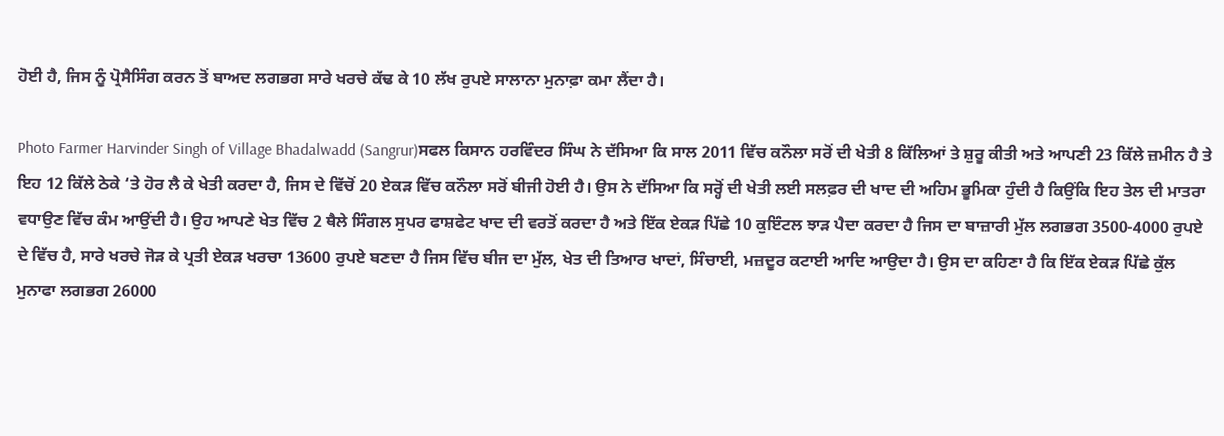ਹੋਈ ਹੈ, ਜਿਸ ਨੂੰ ਪ੍ਰੋਸੈਸਿੰਗ ਕਰਨ ਤੋਂ ਬਾਅਦ ਲਗਭਗ ਸਾਰੇ ਖਰਚੇ ਕੱਢ ਕੇ 10 ਲੱਖ ਰੁਪਏ ਸਾਲਾਨਾ ਮੁਨਾਫ਼ਾ ਕਮਾ ਲੈਂਦਾ ਹੈ।

Photo Farmer Harvinder Singh of Village Bhadalwadd (Sangrur)ਸਫਲ ਕਿਸਾਨ ਹਰਵਿੰਦਰ ਸਿੰਘ ਨੇ ਦੱਸਿਆ ਕਿ ਸਾਲ 2011 ਵਿੱਚ ਕਨੌਲਾ ਸਰੋਂ ਦੀ ਖੇਤੀ 8 ਕਿੱਲਿਆਂ ਤੇ ਸ਼ੁਰੂ ਕੀਤੀ ਅਤੇ ਆਪਣੀ 23 ਕਿੱਲੇ ਜ਼ਮੀਨ ਹੈ ਤੇ ਇਹ 12 ਕਿੱਲੇ ਠੇਕੇ ‘ਤੇ ਹੋਰ ਲੈ ਕੇ ਖੇਤੀ ਕਰਦਾ ਹੈ, ਜਿਸ ਦੇ ਵਿੱਚੋਂ 20 ਏਕੜ ਵਿੱਚ ਕਨੌਲਾ ਸਰੋਂ ਬੀਜੀ ਹੋਈ ਹੈ। ਉਸ ਨੇ ਦੱਸਿਆ ਕਿ ਸਰ੍ਹੋਂ ਦੀ ਖੇਤੀ ਲਈ ਸਲਫ਼ਰ ਦੀ ਖਾਦ ਦੀ ਅਹਿਮ ਭੂਮਿਕਾ ਹੁੰਦੀ ਹੈ ਕਿਉਂਕਿ ਇਹ ਤੇਲ ਦੀ ਮਾਤਰਾ ਵਧਾਉਣ ਵਿੱਚ ਕੰਮ ਆਉਂਦੀ ਹੈ। ਉਹ ਆਪਣੇ ਖੇਤ ਵਿੱਚ 2 ਥੈਲੇ ਸਿੰਗਲ ਸੁਪਰ ਫਾਸ਼ਫੇਟ ਖਾਦ ਦੀ ਵਰਤੋਂ ਕਰਦਾ ਹੈ ਅਤੇ ਇੱਕ ਏਕੜ ਪਿੱਛੇ 10 ਕੁਇੰਟਲ ਝਾੜ ਪੈਦਾ ਕਰਦਾ ਹੈ ਜਿਸ ਦਾ ਬਾਜ਼ਾਰੀ ਮੁੱਲ ਲਗਭਗ 3500-4000 ਰੁਪਏ ਦੇ ਵਿੱਚ ਹੈ, ਸਾਰੇ ਖਰਚੇ ਜੋੜ ਕੇ ਪ੍ਰਤੀ ਏਕੜ ਖਰਚਾ 13600 ਰੁਪਏ ਬਣਦਾ ਹੈ ਜਿਸ ਵਿੱਚ ਬੀਜ ਦਾ ਮੁੱਲ, ਖੇਤ ਦੀ ਤਿਆਰ ਖਾਦਾਂ, ਸਿੰਚਾਈ, ਮਜ਼ਦੂਰ ਕਟਾਈ ਆਦਿ ਆਉਦਾ ਹੈ। ਉਸ ਦਾ ਕਹਿਣਾ ਹੈ ਕਿ ਇੱਕ ਏਕੜ ਪਿੱਛੇ ਕੁੱਲ ਮੁਨਾਫਾ ਲਗਭਗ 26000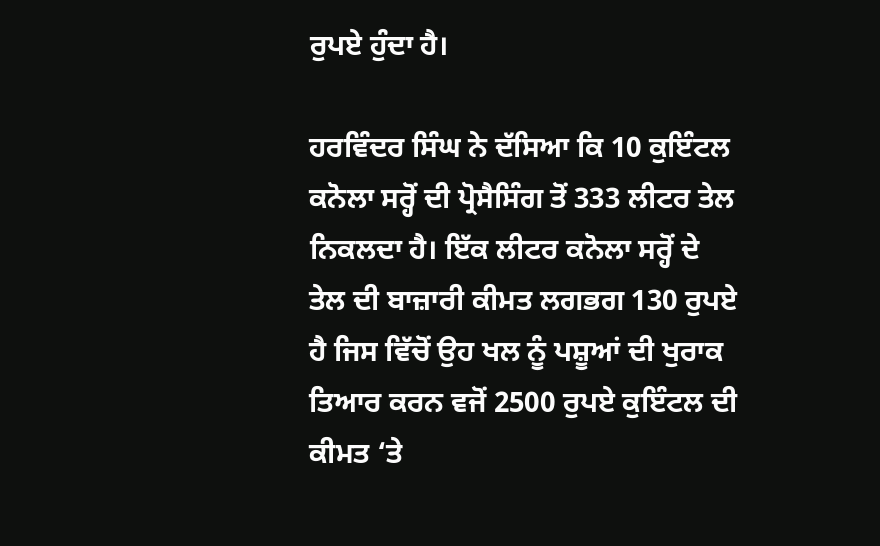ਰੁਪਏ ਹੁੰਦਾ ਹੈ।

ਹਰਵਿੰਦਰ ਸਿੰਘ ਨੇ ਦੱਸਿਆ ਕਿ 10 ਕੁਇੰਟਲ ਕਨੋਲਾ ਸਰ੍ਹੋਂ ਦੀ ਪ੍ਰੋਸੈਸਿੰਗ ਤੋਂ 333 ਲੀਟਰ ਤੇਲ ਨਿਕਲਦਾ ਹੈ। ਇੱਕ ਲੀਟਰ ਕਨੋਲਾ ਸਰ੍ਹੋਂ ਦੇ ਤੇਲ ਦੀ ਬਾਜ਼ਾਰੀ ਕੀਮਤ ਲਗਭਗ 130 ਰੁਪਏ ਹੈ ਜਿਸ ਵਿੱਚੋਂ ਉਹ ਖਲ ਨੂੰ ਪਸ਼ੂਆਂ ਦੀ ਖੁਰਾਕ ਤਿਆਰ ਕਰਨ ਵਜੋਂ 2500 ਰੁਪਏ ਕੁਇੰਟਲ ਦੀ ਕੀਮਤ ‘ਤੇ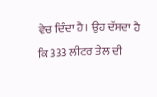ਵੇਚ ਦਿੰਦਾ ਹੈ। ਉਹ ਦੱਸਦਾ ਹੈ ਕਿ 333 ਲੀਟਰ ਤੇਲ ਦੀ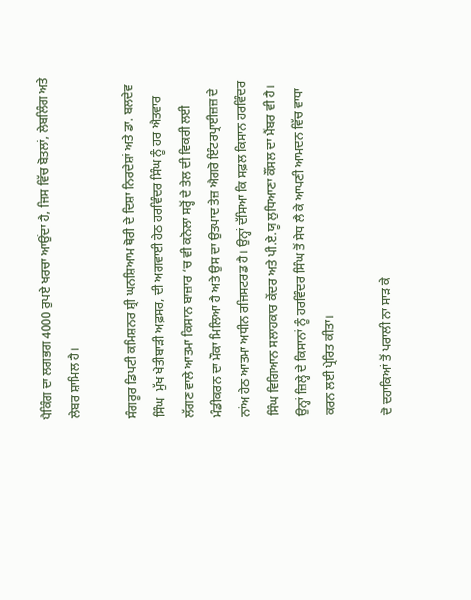ਪੈਕਿੰਗ ਦਾ ਲਗਭਗ 4000 ਰੁਪਏ ਖਰਚਾ ਆਉਂਦਾ ਹੈ, ਜਿਸ ਵਿੱਚ ਬੋਤਲਾਂ, ਲੇਬਲਿੰਗ ਅਤੇ ਲੇਬਰ ਸ਼ਾਮਿਲ ਹੈ।

ਸੰਗਰੂਰ ਡਿਪਟੀ ਕਮਿਸ਼ਨਰ ਸ਼੍ਰੀ ਘਨਸ਼ਿਆਮ ਥੋਰੀ ਦੇ ਦਿਸ਼ਾ ਨਿਰਦੇਸ਼ਾਂ ਅਤੇ ਡਾ. ਬਲਦੇਵ ਸਿੰਘ  ਮੁੱਖ ਖੇਤੀਬਾੜੀ ਅਫ਼ਸਰ, ਦੀ ਅਗਵਾਈ ਹੇਠ ਹਰਵਿੰਦਰ ਸਿੰਘ ਨੂੰ ਹਰ ਐਤਵਾਰ ਲੱਗਣ ਵਾਲੇ ਆਤਮਾ ਕਿਸਾਨ ਬਾਜ਼ਾਰ ‘ਚ ਵੀ ਕਨੋਲਾ ਸਰ੍ਹੋਂ ਦੇ ਤੇਲ ਦੀ ਵਿਕਰੀ ਲਈ ਮੰਡੀਕਰਨ ਦਾ ਮੌਕਾ ਮਿਲਿਆ ਹੈ ਅਤੇ ਉਸ ਦਾ ਉਤਪਾਦ ਤੇਜ਼ ਐਗਰੋ ਇੰਟਰਪ੍ਰਾਈਜ਼ਜ਼ ਦੇ ਨਾਂਅ ਹੇਠ ਆਤਮਾ ਅਧੀਨ ਰਜਿਸਟਰਡ ਹੈ। ਉਨ੍ਹਾਂ ਦੱਸਿਆ ਕਿ ਸਫ਼ਲ ਕਿਸਾਨ ਹਰਵਿੰਦਰ ਸਿੰਘ ਵਿਗਿਆਨ ਸਲਾਹਕਾਰ ਕੇਂਦਰ ਅਤੇ ਪੀ.ਏ.ਯੂ ਲੁਧਿਆਣਾ ਕੌਂਸਲ ਦਾ ਮੈਂਬਰ ਵੀ ਹੈ। ਉਨ੍ਹਾਂ ਜ਼ਿਲ੍ਹੇ ਦੇ ਕਿਸਾਨਾਂ ਨੂੰ ਹਰਵਿੰਦਰ ਸਿੰਘ ਤੋਂ ਸੇਧ ਲੈ ਕੇ ਆਪਣੀ ਆਮਦਨ ਵਿੱਚ ਵਾਧਾ ਕਰਨ ਲਈ ਪ੍ਰੇਰਿਤ ਕੀਤਾ।

ਦੋ ਦਹਾਕਿਆਂ ਤੋਂ ਪਰਾਲੀ ਨਾ ਸਾੜ ਕੇ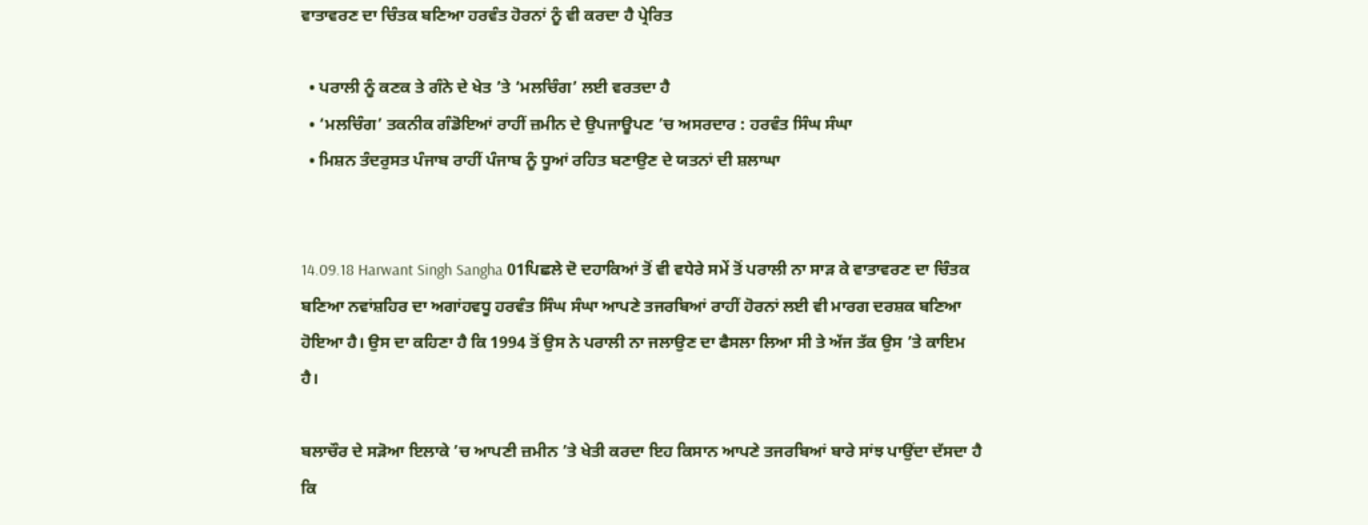ਵਾਤਾਵਰਣ ਦਾ ਚਿੰਤਕ ਬਣਿਆ ਹਰਵੰਤ ਹੋਰਨਾਂ ਨੂੰ ਵੀ ਕਰਦਾ ਹੈ ਪ੍ਰੇਰਿਤ

  • ਪਰਾਲੀ ਨੂੰ ਕਣਕ ਤੇ ਗੰਨੇ ਦੇ ਖੇਤ ’ਤੇ ‘ਮਲਚਿੰਗ’ ਲਈ ਵਰਤਦਾ ਹੈ
  • ‘ਮਲਚਿੰਗ’ ਤਕਨੀਕ ਗੰਡੋਇਆਂ ਰਾਹੀਂ ਜ਼ਮੀਨ ਦੇ ਉਪਜਾਊਪਣ ’ਚ ਅਸਰਦਾਰ : ਹਰਵੰਤ ਸਿੰਘ ਸੰਘਾ
  • ਮਿਸ਼ਨ ਤੰਦਰੁਸਤ ਪੰਜਾਬ ਰਾਹੀਂ ਪੰਜਾਬ ਨੂੰ ਧੂਆਂ ਰਹਿਤ ਬਣਾਉਣ ਦੇ ਯਤਨਾਂ ਦੀ ਸ਼ਲਾਘਾ


14.09.18 Harwant Singh Sangha 01ਪਿਛਲੇ ਦੋ ਦਹਾਕਿਆਂ ਤੋਂ ਵੀ ਵਧੇਰੇ ਸਮੇਂ ਤੋਂ ਪਰਾਲੀ ਨਾ ਸਾੜ ਕੇ ਵਾਤਾਵਰਣ ਦਾ ਚਿੰਤਕ ਬਣਿਆ ਨਵਾਂਸ਼ਹਿਰ ਦਾ ਅਗਾਂਹਵਧੂ ਹਰਵੰਤ ਸਿੰਘ ਸੰਘਾ ਆਪਣੇ ਤਜਰਬਿਆਂ ਰਾਹੀਂ ਹੋਰਨਾਂ ਲਈ ਵੀ ਮਾਰਗ ਦਰਸ਼ਕ ਬਣਿਆ ਹੋਇਆ ਹੈ। ਉਸ ਦਾ ਕਹਿਣਾ ਹੈ ਕਿ 1994 ਤੋਂ ਉਸ ਨੇ ਪਰਾਲੀ ਨਾ ਜਲਾਉਣ ਦਾ ਫੈਸਲਾ ਲਿਆ ਸੀ ਤੇ ਅੱਜ ਤੱਕ ਉਸ ’ਤੇ ਕਾਇਮ ਹੈ।

ਬਲਾਚੌਰ ਦੇ ਸੜੋਆ ਇਲਾਕੇ ’ਚ ਆਪਣੀ ਜ਼ਮੀਨ ’ਤੇ ਖੇਤੀ ਕਰਦਾ ਇਹ ਕਿਸਾਨ ਆਪਣੇ ਤਜਰਬਿਆਂ ਬਾਰੇ ਸਾਂਝ ਪਾਉਂਦਾ ਦੱਸਦਾ ਹੈ ਕਿ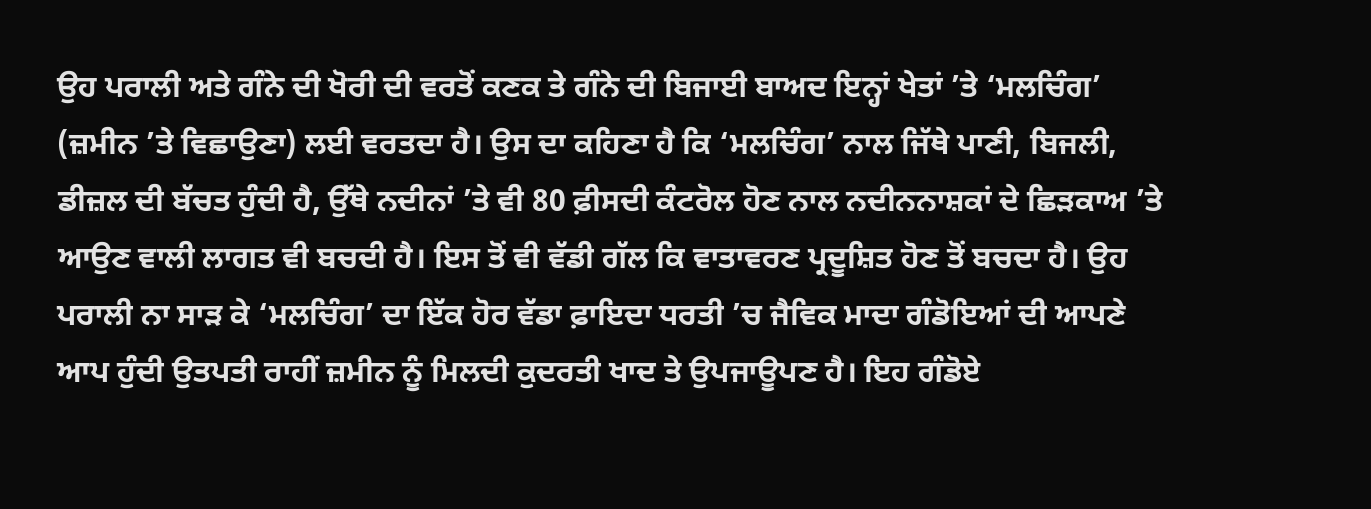ਉਹ ਪਰਾਲੀ ਅਤੇ ਗੰਨੇ ਦੀ ਖੋਰੀ ਦੀ ਵਰਤੋਂ ਕਣਕ ਤੇ ਗੰਨੇ ਦੀ ਬਿਜਾਈ ਬਾਅਦ ਇਨ੍ਹਾਂ ਖੇਤਾਂ ’ਤੇ ‘ਮਲਚਿੰਗ’ (ਜ਼ਮੀਨ ’ਤੇ ਵਿਛਾਉਣਾ) ਲਈ ਵਰਤਦਾ ਹੈ। ਉਸ ਦਾ ਕਹਿਣਾ ਹੈ ਕਿ ‘ਮਲਚਿੰਗ’ ਨਾਲ ਜਿੱਥੇ ਪਾਣੀ, ਬਿਜਲੀ, ਡੀਜ਼ਲ ਦੀ ਬੱਚਤ ਹੁੰਦੀ ਹੈ, ਉੱਥੇ ਨਦੀਨਾਂ ’ਤੇ ਵੀ 80 ਫ਼ੀਸਦੀ ਕੰਟਰੋਲ ਹੋਣ ਨਾਲ ਨਦੀਨਨਾਸ਼ਕਾਂ ਦੇ ਛਿੜਕਾਅ ’ਤੇ ਆਉਣ ਵਾਲੀ ਲਾਗਤ ਵੀ ਬਚਦੀ ਹੈ। ਇਸ ਤੋਂ ਵੀ ਵੱਡੀ ਗੱਲ ਕਿ ਵਾਤਾਵਰਣ ਪ੍ਰਦੂਸ਼ਿਤ ਹੋਣ ਤੋਂ ਬਚਦਾ ਹੈ। ਉਹ ਪਰਾਲੀ ਨਾ ਸਾੜ ਕੇ ‘ਮਲਚਿੰਗ’ ਦਾ ਇੱਕ ਹੋਰ ਵੱਡਾ ਫ਼ਾਇਦਾ ਧਰਤੀ ’ਚ ਜੈਵਿਕ ਮਾਦਾ ਗੰਡੋਇਆਂ ਦੀ ਆਪਣੇ ਆਪ ਹੁੰਦੀ ਉਤਪਤੀ ਰਾਹੀਂ ਜ਼ਮੀਨ ਨੂੰ ਮਿਲਦੀ ਕੁਦਰਤੀ ਖਾਦ ਤੇ ਉਪਜਾਊਪਣ ਹੈ। ਇਹ ਗੰਡੋਏ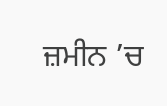ਜ਼ਮੀਨ ’ਚ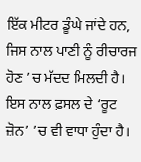ਇੱਕ ਮੀਟਰ ਡੂੰਘੇ ਜਾਂਦੇ ਹਨ, ਜਿਸ ਨਾਲ ਪਾਣੀ ਨੂੰ ਰੀਚਾਰਜ ਹੋਣ ’ਚ ਮੱਦਦ ਮਿਲਦੀ ਹੈ। ਇਸ ਨਾਲ ਫ਼ਸਲ ਦੇ ‘ਰੂਟ ਜ਼ੋਨ’ ’ਚ ਵੀ ਵਾਧਾ ਹੁੰਦਾ ਹੈ।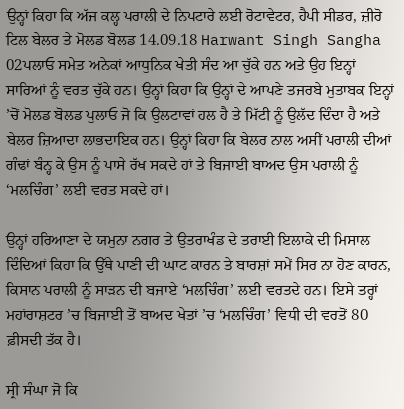ਉਨ੍ਹਾਂ ਕਿਹਾ ਕਿ ਅੱਜ ਕਲ੍ਹ ਪਰਾਲੀ ਦੇ ਨਿਪਟਾਰੇ ਲਈ ਰੋਟਾਵੇਟਰ, ਹੈਪੀ ਸੀਡਰ, ਜ਼ੀਰੋ ਟਿਲ ਬੇਲਰ ਤੇ ਮੋਲਡ ਬੋਲਡ 14.09.18 Harwant Singh Sangha 02ਪਲਾਓ ਸਮੇਤ ਅਨੇਕਾਂ ਆਧੁਨਿਕ ਖੇਤੀ ਸੰਦ ਆ ਚੁੱਕੇ ਹਨ ਅਤੇ ਉਹ ਇਨ੍ਹਾਂ ਸਾਰਿਆਂ ਨੂੰ ਵਰਤ ਚੁੱਕੇ ਹਨ। ਉਨ੍ਹਾਂ ਕਿਹਾ ਕਿ ਉਨ੍ਹਾਂ ਦੇ ਆਪਣੇ ਤਜਰਬੇ ਮੁਤਾਬਕ ਇਨ੍ਹਾਂ ’ਚੋਂ ਮੋਲਡ ਬੋਲਡ ਪੁਲਾਓ ਜੋ ਕਿ ਉਲਟਾਵਾਂ ਹਲ ਹੈ ਤੇ ਮਿੱਟੀ ਨੂੰ ਉਲੱਦ ਦਿੰਦਾ ਹੈ ਅਤੇ ਬੇਲਰ ਜ਼ਿਆਦਾ ਲਾਭਦਾਇਕ ਹਨ। ਉਨ੍ਹਾਂ ਕਿਹਾ ਕਿ ਬੇਲਰ ਨਾਲ ਅਸੀਂ ਪਰਾਲੀ ਦੀਆਂ ਗੰਢਾਂ ਬੰਨ੍ਹ ਕੇ ਉਸ ਨੂੰ ਪਾਸੇ ਰੱਖ ਸਕਦੇ ਹਾਂ ਤੇ ਬਿਜਾਈ ਬਾਅਦ ਉਸ ਪਰਾਲੀ ਨੂੰ ‘ਮਲਚਿੰਗ’ ਲਈ ਵਰਤ ਸਕਦੇ ਹਾਂ।

ਉਨ੍ਹਾਂ ਹਰਿਆਣਾ ਦੇ ਯਮੁਨਾ ਨਗਰ ਤੇ ਉਤਰਾਖੰਡ ਦੇ ਤਰਾਈ ਇਲਾਕੇ ਦੀ ਮਿਸਾਲ ਦਿੰਦਿਆਂ ਕਿਹਾ ਕਿ ਉੱਥੇ ਪਾਣੀ ਦੀ ਘਾਟ ਕਾਰਨ ਤੇ ਬਾਰਸ਼ਾਂ ਸਮੇਂ ਸਿਰ ਨਾ ਹੋਣ ਕਾਰਨ, ਕਿਸਾਨ ਪਰਾਲੀ ਨੂੰ ਸਾੜਨ ਦੀ ਬਜਾਏ ‘ਮਲਚਿੰਗ’ ਲਈ ਵਰਤਦੇ ਹਨ। ਇਸੇ ਤਰ੍ਹਾਂ ਮਹਾਂਰਾਸ਼ਟਰ ’ਚ ਬਿਜਾਈ ਤੋਂ ਬਾਅਦ ਖੇਤਾਂ ’ਚ ‘ਮਲਚਿੰਗ’ ਵਿਧੀ ਦੀ ਵਰਤੋਂ 80 ਫ਼ੀਸਦੀ ਤੱਕ ਹੈ।

ਸ੍ਰੀ ਸੰਘਾ ਜੋ ਕਿ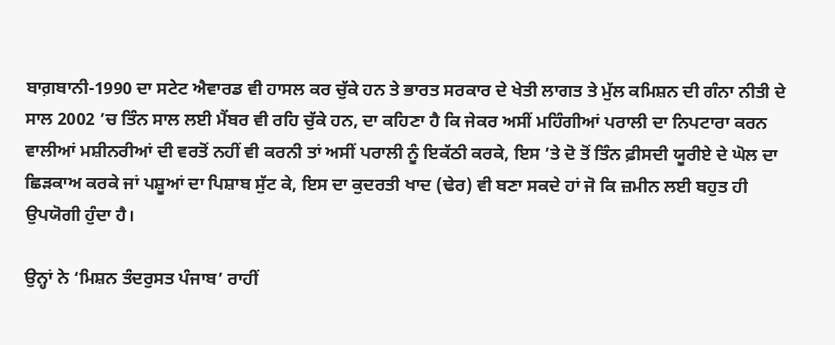ਬਾਗ਼ਬਾਨੀ-1990 ਦਾ ਸਟੇਟ ਐਵਾਰਡ ਵੀ ਹਾਸਲ ਕਰ ਚੁੱਕੇ ਹਨ ਤੇ ਭਾਰਤ ਸਰਕਾਰ ਦੇ ਖੇਤੀ ਲਾਗਤ ਤੇ ਮੁੱਲ ਕਮਿਸ਼ਨ ਦੀ ਗੰਨਾ ਨੀਤੀ ਦੇ ਸਾਲ 2002 ’ਚ ਤਿੰਨ ਸਾਲ ਲਈ ਮੈਂਬਰ ਵੀ ਰਹਿ ਚੁੱਕੇ ਹਨ, ਦਾ ਕਹਿਣਾ ਹੈ ਕਿ ਜੇਕਰ ਅਸੀਂ ਮਹਿੰਗੀਆਂ ਪਰਾਲੀ ਦਾ ਨਿਪਟਾਰਾ ਕਰਨ ਵਾਲੀਆਂ ਮਸ਼ੀਨਰੀਆਂ ਦੀ ਵਰਤੋਂ ਨਹੀਂ ਵੀ ਕਰਨੀ ਤਾਂ ਅਸੀਂ ਪਰਾਲੀ ਨੂੰ ਇਕੱਠੀ ਕਰਕੇ, ਇਸ ’ਤੇ ਦੋ ਤੋਂ ਤਿੰਨ ਫ਼ੀਸਦੀ ਯੂਰੀਏ ਦੇ ਘੋਲ ਦਾ ਛਿੜਕਾਅ ਕਰਕੇ ਜਾਂ ਪਸ਼ੂਆਂ ਦਾ ਪਿਸ਼ਾਬ ਸੁੱਟ ਕੇ, ਇਸ ਦਾ ਕੁਦਰਤੀ ਖਾਦ (ਢੇਰ) ਵੀ ਬਣਾ ਸਕਦੇ ਹਾਂ ਜੋ ਕਿ ਜ਼ਮੀਨ ਲਈ ਬਹੁਤ ਹੀ ਉਪਯੋਗੀ ਹੁੰਦਾ ਹੈ।

ਉਨ੍ਹਾਂ ਨੇ ‘ਮਿਸ਼ਨ ਤੰਦਰੁਸਤ ਪੰਜਾਬ’ ਰਾਹੀਂ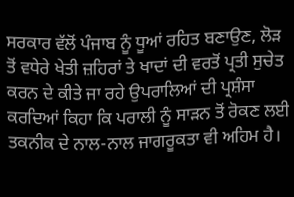ਸਰਕਾਰ ਵੱਲੋਂ ਪੰਜਾਬ ਨੂੰ ਧੂਆਂ ਰਹਿਤ ਬਣਾਉਣ, ਲੋੜ ਤੋਂ ਵਧੇਰੇ ਖੇਤੀ ਜ਼ਹਿਰਾਂ ਤੇ ਖਾਦਾਂ ਦੀ ਵਰਤੋਂ ਪ੍ਰਤੀ ਸੁਚੇਤ ਕਰਨ ਦੇ ਕੀਤੇ ਜਾ ਰਹੇ ਉਪਰਾਲਿਆਂ ਦੀ ਪ੍ਰਸ਼ੰਸਾ ਕਰਦਿਆਂ ਕਿਹਾ ਕਿ ਪਰਾਲੀ ਨੂੰ ਸਾੜਨ ਤੋਂ ਰੋਕਣ ਲਈ ਤਕਨੀਕ ਦੇ ਨਾਲ-ਨਾਲ ਜਾਗਰੂਕਤਾ ਵੀ ਅਹਿਮ ਹੈ।